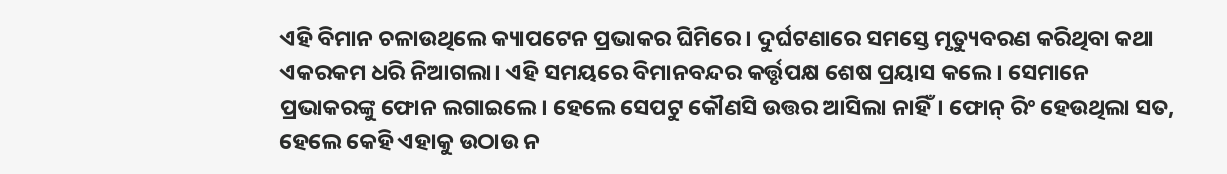ଏହି ବିମାନ ଚଳାଉଥିଲେ କ୍ୟାପଟେନ ପ୍ରଭାକର ଘିମିରେ। ଦୁର୍ଘଟଣାରେ ସମସ୍ତେ ମୃତ୍ୟୁବରଣ କରିଥିବା କଥା ଏକରକମ ଧରି ନିଆଗଲା। ଏହି ସମୟରେ ବିମାନବନ୍ଦର କର୍ତ୍ତୃପକ୍ଷ ଶେଷ ପ୍ରୟାସ କଲେ। ସେମାନେ ପ୍ରଭାକରଙ୍କୁ ଫୋନ ଲଗାଇଲେ। ହେଲେ ସେପଟୁ କୌଣସି ଉତ୍ତର ଆସିଲା ନାହିଁ। ଫୋନ୍ ରିଂ ହେଉଥିଲା ସତ, ହେଲେ କେହି ଏହାକୁ ଉଠାଉ ନ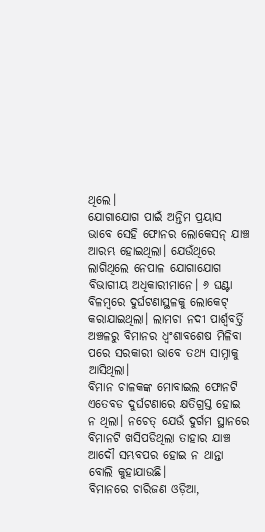ଥିଲେ।
ଯୋଗାଯୋଗ ପାଇଁ ଅନ୍ତିମ ପ୍ରୟାସ ଭାବେ ସେହି ଫୋନର ଲୋକେସନ୍ ଯାଞ୍ଚ ଆରମ୍ଭ ହୋଇଥିଲା। ଯେଉଁଥିରେ ଲାଗିଥିଲେ ନେପାଳ ଯୋଗାଯୋଗ ବିଭାଗୀୟ ଅଧିକାରୀମାନେ। ୬ ଘଣ୍ଟା ବିଳମ୍ବରେ ଦୁର୍ଘଟଣାସ୍ଥଳକୁ ଲୋକେଟ୍ କରାଯାଇଥିଲା। ଲାମଚା ନଦୀ ପାର୍ଶ୍ବବର୍ତ୍ତି ଅଞ୍ଚଳରୁ ବିମାନର ଧ୍ବଂଶାବଶେଷ ମିଳିବା ପରେ ସରକାରୀ ଭାବେ ତଥ୍ୟ ସାମ୍ନାକୁ ଆସିଥିଲା।
ବିମାନ ଚାଳକଙ୍କ ମୋବାଇଲ ଫୋନଟି ଏତେବଡ ଦୁର୍ଘଟଣାରେ କ୍ଷତିଗ୍ରସ୍ତ ହୋଇ ନ ଥିଲା। ନଚେତ୍ ଯେଉଁ ଦୁର୍ଗମ ସ୍ଥାନରେ ବିମାନଟି ଖସିପଡିଥିଲା ତାହାର ଯାଞ୍ଚ ଆଦୌ ସମ୍ଭବପର ହୋଇ ନ ଥାନ୍ତା ବୋଲି କୁହାଯାଉଛି।
ବିମାନରେ ଚାରିଜଣ ଓଡ଼ିଆ,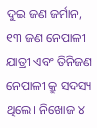ଦୁଇ ଜଣ ଜର୍ମାନ, ୧୩ ଜଣ ନେପାଳୀ ଯାତ୍ରୀ ଏବଂ ତିନିଜଣ ନେପାଳୀ କ୍ରୁ ସଦସ୍ୟ ଥିଲେ। ନିଖୋଜ ୪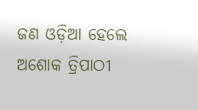ଜଣ ଓଡ଼ିଆ ହେଲେ ଅଶୋକ ତ୍ରିପାଠୀ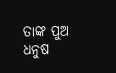ତାଙ୍କ ପୁଅ ଧନୁଷ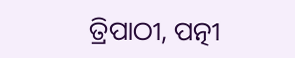ତ୍ରିପାଠୀ, ପତ୍ନୀ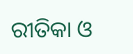ରୀତିକା ଓ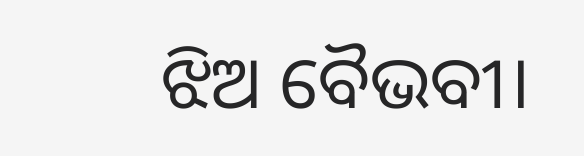ଝିଅ ବୈଭବୀ।